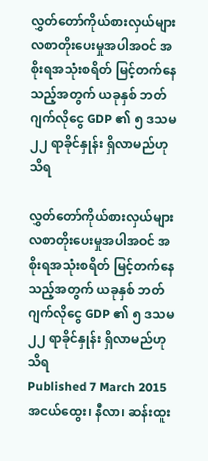လွှတ်တော်ကိုယ်စားလှယ်များ လစာတိုးပေးမှုအပါအဝင် အစိုးရအသုံးစရိတ် မြင့်တက်နေသည့်အတွက် ယခုနှစ် ဘတ်ဂျက်လိုငွေ GDP ၏ ၅ ဒသမ၂၂ ရာခိုင်နှုန်း ရှိလာမည်ဟု သိရ

လွှတ်တော်ကိုယ်စားလှယ်များ လစာတိုးပေးမှုအပါအဝင် အစိုးရအသုံးစရိတ် မြင့်တက်နေသည့်အတွက် ယခုနှစ် ဘတ်ဂျက်လိုငွေ GDP ၏ ၅ ဒသမ၂၂ ရာခိုင်နှုန်း ရှိလာမည်ဟု သိရ
Published 7 March 2015
အငယ်ထွေး၊ နီလာ၊ ဆန်းထူး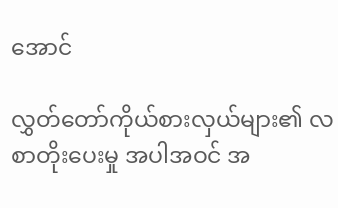အောင်

လွှတ်တော်ကိုယ်စားလှယ်များ၏ လစာတိုးပေးမှု အပါအဝင် အ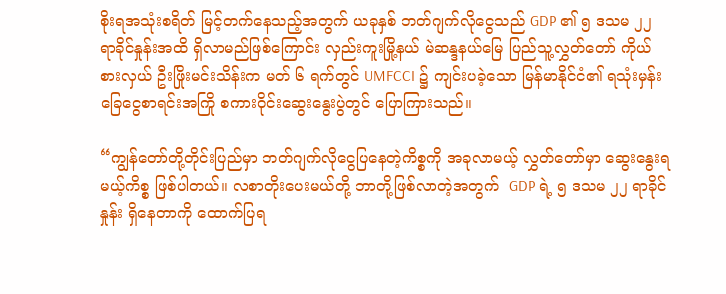စိုးရအသုံးစရိတ် မြင့်တက်နေသည့်အတွက် ယခုနှစ် ဘတ်ဂျက်လိုငွေသည် GDP ၏ ၅ ဒသမ ၂၂ ရာခိုင်နှုန်းအထိ ရှိလာမည်ဖြစ်ကြောင်း လှည်းကူးမြို့နယ် မဲဆန္ဒနယ်မြေ ပြည်သူ့လွှတ်တော် ကိုယ်စားလှယ် ဦးဖြိုးမင်းသိန်းက မတ် ၆ ရက်တွင် UMFCCI ၌ ကျင်းပခဲ့သော မြန်မာနိုင်ငံ၏ ရသုံးမှန်းခြေငွေစာရင်းအကြို စကားဝိုင်းဆွေးနွေးပွဲတွင် ပြောကြားသည်။

“ကျွန်တော်တို့တိုင်းပြည်မှာ ဘတ်ဂျက်လိုငွေပြနေတဲ့ကိစ္စကို အခုလာမယ့် လွှတ်တော်မှာ ဆွေးနွေးရမယ့်ကိစ္စ ဖြစ်ပါတယ်။ လစာတိုးပေးမယ်တို့ ဘာတို့ဖြစ်လာတဲ့အတွက်  GDP ရဲ့ ၅ ဒသမ ၂၂ ရာခိုင်နှုန်း ရှိနေတာကို ထောက်ပြရ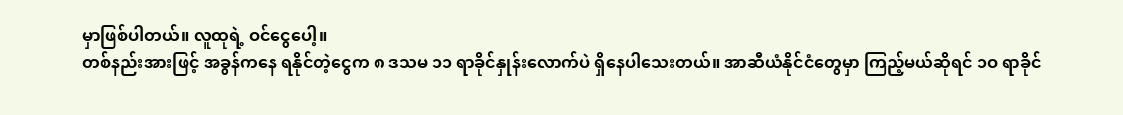မှာဖြစ်ပါတယ်။ လူထုရဲ့ ဝင်ငွေပေါ့။
တစ်နည်းအားဖြင့် အခွန်ကနေ ရနိုင်တဲ့ငွေက ၈ ဒသမ ၁၁ ရာခိုင်နှုန်းလောက်ပဲ ရှိနေပါသေးတယ်။ အာဆီယံနိုင်ငံတွေမှာ ကြည့်မယ်ဆိုရင် ၁ဝ ရာခိုင်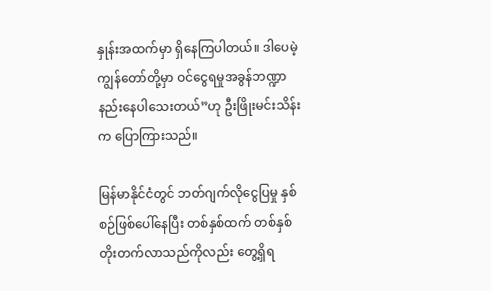နှုန်းအထက်မှာ ရှိနေကြပါတယ်။ ဒါပေမဲ့ ကျွန်တော်တို့မှာ ဝင်ငွေရမှုအခွန်ဘဏ္ဍာ နည်းနေပါသေးတယ်”ဟု ဦးဖြိုးမင်းသိန်းက ပြောကြားသည်။

မြန်မာနိုင်ငံတွင် ဘတ်ဂျက်လိုငွေပြမှု နှစ်စဉ်ဖြစ်ပေါ်နေပြီး တစ်နှစ်ထက် တစ်နှစ် တိုးတက်လာသည်ကိုလည်း တွေ့ရှိရ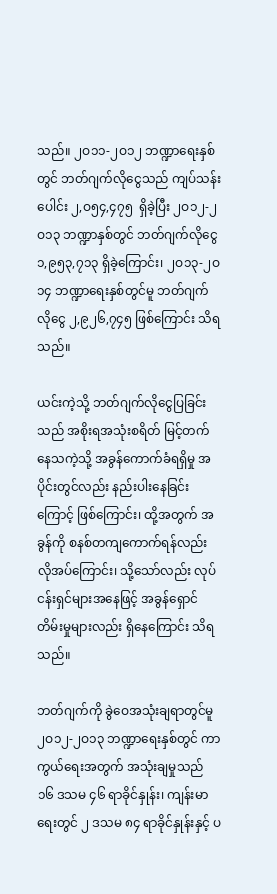သည်။ ၂ဝ၁၁-၂ဝ၁၂ ဘဏ္ဍာရေးနှစ်တွင် ဘတ်ဂျက်လိုငွေသည် ကျပ်သန်းပေါင်း ၂,ဝ၅၄,၄၇၅  ရှိခဲ့ပြီး ၂ဝ၁၂-၂ဝ၁၃ ဘဏ္ဍာနှစ်တွင် ဘတ်ဂျက်လိုငွေ ၁,၉၅၃,၇၁၃ ရှိခဲ့ကြောင်း၊ ၂ဝ၁၃-၂ဝ၁၄ ဘဏ္ဍာရေးနှစ်တွင်မူ ဘတ်ဂျက်လိုငွေ ၂,၉၂၆,၇၄၅ ဖြစ်ကြောင်း သိရသည်။

ယင်းကဲ့သို့ ဘတ်ဂျက်လိုငွေပြခြင်းသည် အစိုးရအသုံးစရိတ် မြင့်တက်နေသကဲ့သို့ အခွန်ကောက်ခံရရှိမှု အပိုင်းတွင်လည်း နည်းပါးနေခြင်းကြောင့် ဖြစ်ကြောင်း၊ ထို့အတွက် အခွန်ကို စနစ်တကျကောက်ရန်လည်း လိုအပ်ကြောင်း၊ သို့သော်လည်း လုပ်ငန်းရှင်များအနေဖြင့် အခွန်ရှောင်တိမ်းမှုများလည်း ရှိနေကြောင်း သိရသည်။

ဘတ်ဂျက်ကို ခွဲဝေအသုံးချရာတွင်မူ ၂ဝ၁၂-၂ဝ၁၃ ဘဏ္ဍာရေးနှစ်တွင် ကာကွယ်ရေးအတွက် အသုံးချမှုသည် ၁၆ ဒသမ ၄၆ ရာခိုင်နှုန်း၊ ကျန်းမာရေးတွင် ၂ ဒသမ ၈၄ ရာခိုင်နှုန်းနှင့် ပ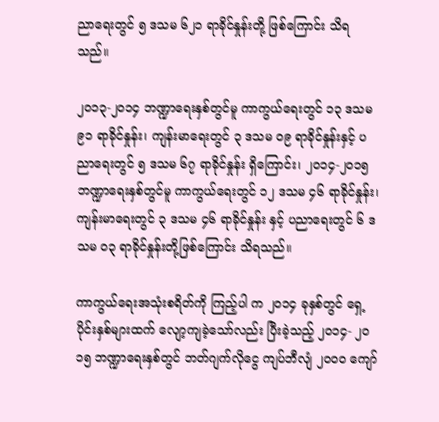ညာရေးတွင် ၅ ဒသမ ၆၂၁ ရာခိုင်နှုန်းတို့ ဖြစ်ကြောင်း သိရသည်။

၂ဝ၁၃-၂ဝ၁၄ ဘဏ္ဍာရေးနှစ်တွင်မူ ကာကွယ်ရေးတွင် ၁၃ ဒသမ ၉၁ ရာခိုင်နှုန်း၊ ကျန်းမာရေးတွင် ၃ ဒသမ ဝ၉ ရာခိုင်နှုန်းနှင့် ပညာရေးတွင် ၅ ဒသမ ၆၇ ရာခိုင်နှုန်း ရှိကြောင်း၊ ၂ဝ၁၄-၂ဝ၁၅ ဘဏ္ဍာရေးနှစ်တွင်မူ ကာကွယ်ရေးတွင် ၁၂ ဒသမ ၄၆ ရာခိုင်နှုန်း၊ ကျန်းမာရေးတွင် ၃ ဒသမ ၄၆ ရာခိုင်နှုန်း နှင့် ပညာရေးတွင် ၆ ဒသမ ဝ၃ ရာခိုင်နှုန်းတို့ဖြစ်ကြောင်း သိရသည်။

ကာကွယ်ရေးအသုံးစရိတ်ကို ကြည့်ပါ က ၂ဝ၁၄ ခုနှစ်တွင် ရှေ့ပိုင်းနှစ်များထက် လျော့ကျခဲ့သော်လည်း ပြီးခဲ့သည့် ၂ဝ၁၄- ၂ဝ၁၅ ဘဏ္ဍာရေးနှစ်တွင် ဘတ်ဂျက်လိုငွေ ကျပ်ဘီလျံ ၂ဝဝဝ ကျော်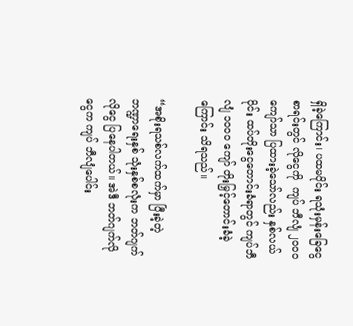ရှိခဲ့ကြောင်း၊ ပထမပိုင်း ရသုံးမှန်းခြေငွေစာရင်းတွင် လိုငွေကို  ကျပ် ဘီလျံ ၂ဝဝဝ ကျော်သာ ပြထားခဲ့သော်လည်း နှစ်လယ်ပိုင်း ထပ်တိုးငွေတောင်းခံရာတွင် ကျပ်ဘီလျံ ၁ဝဝဝ ကျော် တိုးမြှင့်တောင်းခံခဲ့ကြောင်း သိရသည်။

“အစိုးရသစ်လက်ထက်မှာ ပြီးခဲ့တဲ့  ဘဏ္ဍာရေးနှစ် သုံးနှစ်စလုံးက ဘတ်ဂျက်လိုငွေ ပြနေပါတယ်။ အဲဒီ ဘတ်ဂျက်လိုငွေက ကျပ် ဘီလျံပေါင်း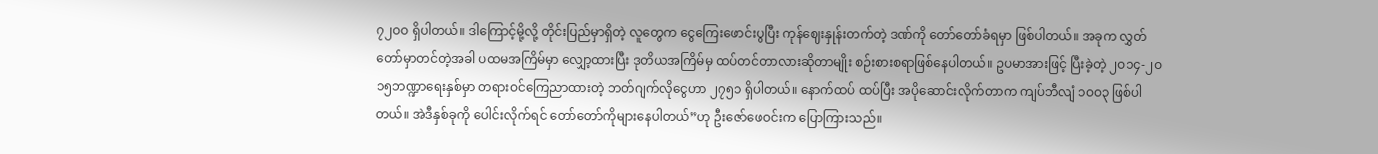၇၂ဝဝ ရှိပါတယ်။ ဒါကြောင့်မို့လို့ တိုင်းပြည်မှာရှိတဲ့ လူတွေက ငွေကြေးဖောင်းပွပြီး ကုန်ဈေးနှုန်းတက်တဲ့ ဒဏ်ကို တော်တော်ခံရမှာ ဖြစ်ပါတယ်။ အခုက လွှတ်တော်မှာတင်တဲ့အခါ ပထမအကြိမ်မှာ လျှော့ထားပြီး ဒုတိယအကြိမ်မှ ထပ်တင်တာလားဆိုတာမျိုး စဉ်းစားစရာဖြစ်နေပါတယ်။ ဥပမာအားဖြင့် ပြီးခဲ့တဲ့ ၂ဝ၁၄-၂ဝ၁၅ဘဏ္ဍာရေးနှစ်မှာ တရားဝင်ကြေညာထားတဲ့ ဘတ်ဂျက်လိုငွေဟာ ၂၇၅၁ ရှိပါတယ်။ နောက်ထပ် ထပ်ပြီး အပိုဆောင်းလိုက်တာက ကျပ်ဘီလျံ ၁ဝဝ၃ ဖြစ်ပါတယ်။ အဲဒီနှစ်ခုကို ပေါင်းလိုက်ရင် တော်တော်ကိုများနေပါတယ်”ဟု ဦးဇော်ဖေဝင်းက ပြောကြားသည်။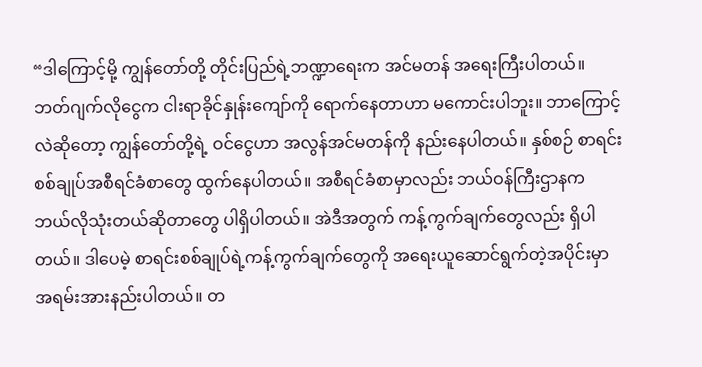“ဒါကြောင့်မို့ ကျွန်တော်တို့ တိုင်းပြည်ရဲ့ဘဏ္ဍာရေးက အင်မတန် အရေးကြီးပါတယ်။ ဘတ်ဂျက်လိုငွေက ငါးရာခိုင်နှုန်းကျော်ကို ရောက်နေတာဟာ မကောင်းပါဘူး။ ဘာကြောင့်လဲဆိုတော့ ကျွန်တော်တို့ရဲ့ ဝင်ငွေဟာ အလွန်အင်မတန်ကို နည်းနေပါတယ်။ နှစ်စဉ် စာရင်းစစ်ချုပ်အစီရင်ခံစာတွေ ထွက်နေပါတယ်။ အစီရင်ခံစာမှာလည်း ဘယ်ဝန်ကြီးဌာနက ဘယ်လိုသုံးတယ်ဆိုတာတွေ ပါရှိပါတယ်။ အဲဒီအတွက် ကန့်ကွက်ချက်တွေလည်း ရှိပါတယ်။ ဒါပေမဲ့ စာရင်းစစ်ချုပ်ရဲ့ကန့်ကွက်ချက်တွေကို အရေးယူဆောင်ရွက်တဲ့အပိုင်းမှာ အရမ်းအားနည်းပါတယ်။ တ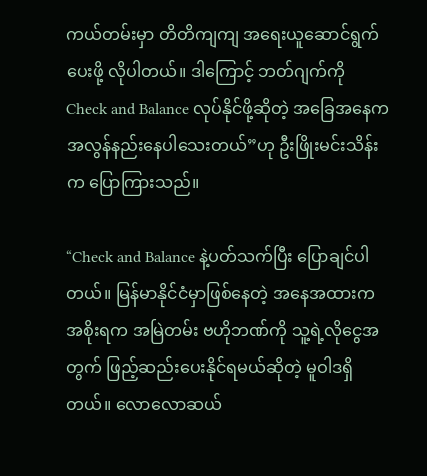ကယ်တမ်းမှာ တိတိကျကျ အရေးယူဆောင်ရွက်ပေးဖို့ လိုပါတယ်။ ဒါကြောင့် ဘတ်ဂျက်ကို Check and Balance လုပ်နိုင်ဖို့ဆိုတဲ့ အခြေအနေက အလွန်နည်းနေပါသေးတယ်”ဟု ဦးဖြိုးမင်းသိန်းက ပြောကြားသည်။

“Check and Balance နဲ့ပတ်သက်ပြီး ပြောချင်ပါတယ်။ မြန်မာနိုင်ငံမှာဖြစ်နေတဲ့ အနေအထားက အစိုးရက အမြဲတမ်း ဗဟိုဘဏ်ကို သူ့ရဲ့လိုငွေအတွက် ဖြည့်ဆည်းပေးနိုင်ရမယ်ဆိုတဲ့ မူဝါဒရှိတယ်။ လောလောဆယ်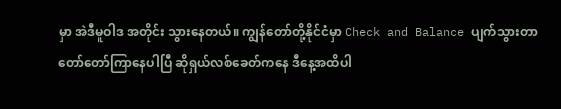မှာ အဲဒီမူဝါဒ အတိုင်း သွားနေတယ်။ ကျွန်တော်တို့နိုင်ငံမှာ Check and Balance ပျက်သွားတာ တော်တော်ကြာနေပါပြီ ဆိုရှယ်လစ်ခေတ်ကနေ ဒီနေ့အထိပါ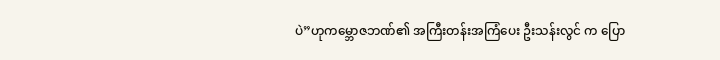ပဲ”ဟုကမ္ဘောဇဘဏ်၏ အကြီးတန်းအကြံပေး ဦးသန်းလွင် က ပြော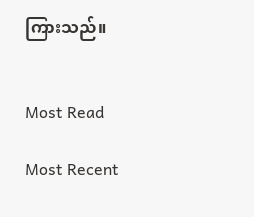ကြားသည်။


Most Read

Most Recent